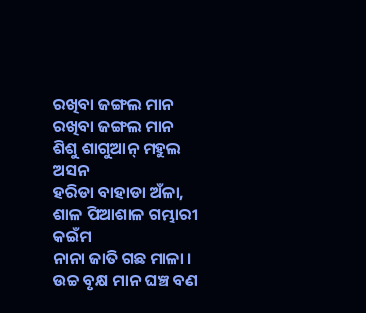ରଖିବା ଜଙ୍ଗଲ ମାନ
ରଖିବା ଜଙ୍ଗଲ ମାନ
ଶିଶୁ ଶାଗୁଆନ୍ ମହୁଲ ଅସନ
ହରିଡା ବାହାଡା ଅଁଳା,
ଶାଳ ପିଆଶାଳ ଗମ୍ଭାରୀ କଇଁମ
ନାନା ଜାତି ଗଛ ମାଳା ।
ଉଚ୍ଚ ବୃକ୍ଷ ମାନ ଘଞ୍ଚ ବଣ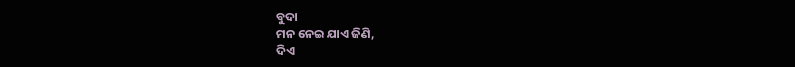ବୁଦା
ମନ ନେଇ ଯାଏ ଜିଣି,
ଦିଏ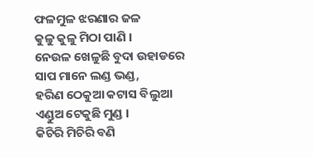ଫଳମୁଳ ଝରଣାର ଜଳ
କୁଳୁ କୁଳୁ ମିଠା ପାଣି ।
ନେଉଳ ଖେଳୁଛି ବୁଦା ଉହାଡରେ
ସାପ ମାନେ ଲଣ୍ଡ ଭଣ୍ଡ,
ହରିଣ ଠେକୁଆ କଟାସ ବିଲୁଆ
ଏଣ୍ଡୁଅ ଟେକୁଛି ମୁଣ୍ଡ ।
କିଚିରି ମିଚିରି ବଣି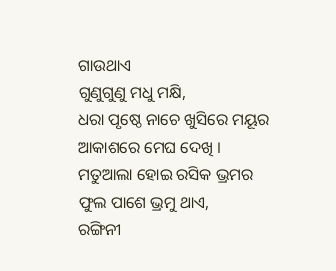ଗାଉଥାଏ
ଗୁଣୁଗୁଣୁ ମଧୁ ମକ୍ଷି,
ଧରା ପୃଷ୍ଠେ ନାଚେ ଖୁସିରେ ମୟୂର
ଆକାଶରେ ମେଘ ଦେଖି ।
ମତୁଆଲା ହୋଇ ରସିକ ଭ୍ରମର
ଫୁଲ ପାଶେ ଭ୍ରମୁ ଥାଏ,
ରଙ୍ଗିନୀ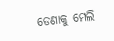ଡେଣାକୁ ମେଲି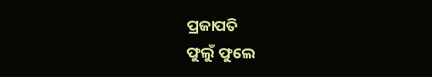ପ୍ରଜାପତି
ଫୁଲୁଁ ଫୁଲେ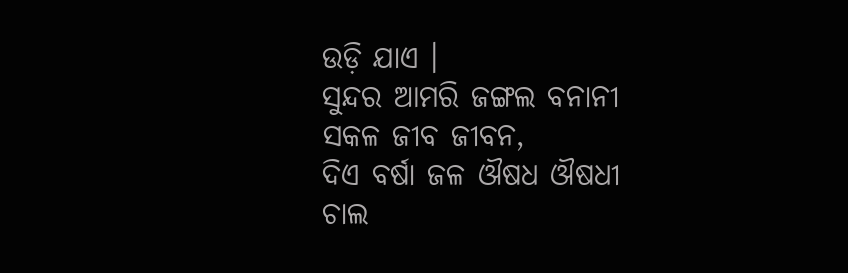ଉଡ଼ି ଯାଏ ।
ସୁନ୍ଦର ଆମରି ଜଙ୍ଗଲ ବନାନୀ
ସକଳ ଜୀବ ଜୀବନ,
ଦିଏ ବର୍ଷା ଜଳ ଔଷଧ ଔଷଧୀ
ଚାଲ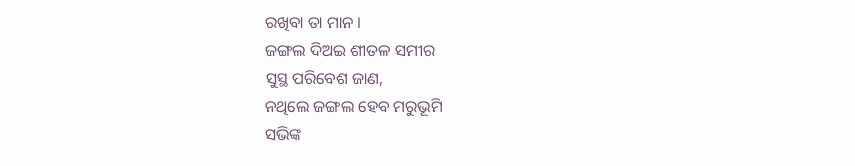ରଖିବା ତା ମାନ ।
ଜଙ୍ଗଲ ଦିଅଇ ଶୀତଳ ସମୀର
ସୁସ୍ଥ ପରିବେଶ ଜାଣ,
ନଥିଲେ ଜଙ୍ଗଲ ହେବ ମରୁଭୂମି
ସଭିଙ୍କ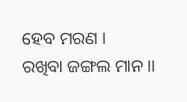ହେବ ମରଣ ।
ରଖିବା ଜଙ୍ଗଲ ମାନ ।।